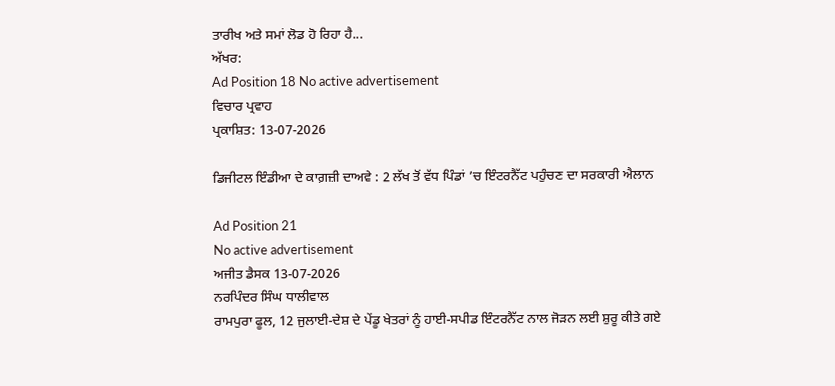ਤਾਰੀਖ ਅਤੇ ਸਮਾਂ ਲੋਡ ਹੋ ਰਿਹਾ ਹੈ...
ਅੱਖਰ:
Ad Position 18 No active advertisement
ਵਿਚਾਰ ਪ੍ਰਵਾਹ
ਪ੍ਰਕਾਸ਼ਿਤ: 13-07-2026

ਡਿਜੀਟਲ ਇੰਡੀਆ ਦੇ ਕਾਗ਼ਜ਼ੀ ਦਾਅਵੇ : 2 ਲੱਖ ਤੋਂ ਵੱਧ ਪਿੰਡਾਂ ’ਚ ਇੰਟਰਨੈੱਟ ਪਹੁੰਚਣ ਦਾ ਸਰਕਾਰੀ ਐਲਾਨ

Ad Position 21
No active advertisement
ਅਜੀਤ ਡੈਸਕ 13-07-2026
ਨਰਪਿੰਦਰ ਸਿੰਘ ਧਾਲੀਵਾਲ
ਰਾਮਪੁਰਾ ਫੂਲ, 12 ਜੁਲਾਈ-ਦੇਸ਼ ਦੇ ਪੇਂਡੂ ਖੇਤਰਾਂ ਨੂੰ ਹਾਈ-ਸਪੀਡ ਇੰਟਰਨੈੱਟ ਨਾਲ ਜੋੜਨ ਲਈ ਸ਼ੁਰੂ ਕੀਤੇ ਗਏ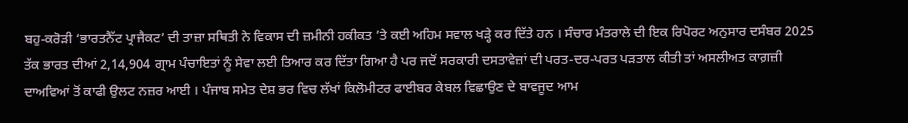ਬਹੁ-ਕਰੋੜੀ ‘ਭਾਰਤਨੈੱਟ ਪ੍ਰਾਜੈਕਟ’ ਦੀ ਤਾਜ਼ਾ ਸਥਿਤੀ ਨੇ ਵਿਕਾਸ ਦੀ ਜ਼ਮੀਨੀ ਹਕੀਕਤ ’ਤੇ ਕਈ ਅਹਿਮ ਸਵਾਲ ਖੜ੍ਹੇ ਕਰ ਦਿੱਤੇ ਹਨ । ਸੰਚਾਰ ਮੰਤਰਾਲੇ ਦੀ ਇਕ ਰਿਪੋਰਟ ਅਨੁਸਾਰ ਦਸੰਬਰ 2025 ਤੱਕ ਭਾਰਤ ਦੀਆਂ 2,14,904 ਗ੍ਰਾਮ ਪੰਚਾਇਤਾਂ ਨੂੰ ਸੇਵਾ ਲਈ ਤਿਆਰ ਕਰ ਦਿੱਤਾ ਗਿਆ ਹੈ ਪਰ ਜਦੋਂ ਸਰਕਾਰੀ ਦਸਤਾਵੇਜ਼ਾਂ ਦੀ ਪਰਤ-ਦਰ-ਪਰਤ ਪੜਤਾਲ ਕੀਤੀ ਤਾਂ ਅਸਲੀਅਤ ਕਾਗ਼ਜ਼ੀ ਦਾਅਵਿਆਂ ਤੋਂ ਕਾਫੀ ਉਲਟ ਨਜ਼ਰ ਆਈ । ਪੰਜਾਬ ਸਮੇਤ ਦੇਸ਼ ਭਰ ਵਿਚ ਲੱਖਾਂ ਕਿਲੋਮੀਟਰ ਫਾਈਬਰ ਕੇਬਲ ਵਿਛਾਉਣ ਦੇ ਬਾਵਜੂਦ ਆਮ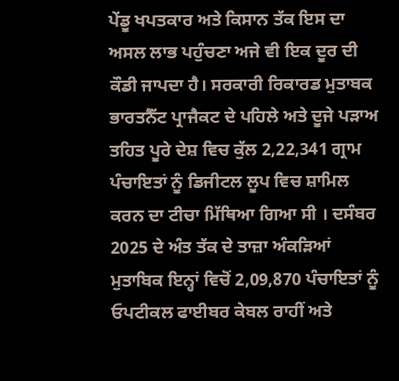ਪੇਂਡੂ ਖਪਤਕਾਰ ਅਤੇ ਕਿਸਾਨ ਤੱਕ ਇਸ ਦਾ ਅਸਲ ਲਾਭ ਪਹੁੰਚਣਾ ਅਜੇ ਵੀ ਇਕ ਦੂਰ ਦੀ ਕੌਡੀ ਜਾਪਦਾ ਹੈ। ਸਰਕਾਰੀ ਰਿਕਾਰਡ ਮੁਤਾਬਕ ਭਾਰਤਨੈੱਟ ਪ੍ਰਾਜੈਕਟ ਦੇ ਪਹਿਲੇ ਅਤੇ ਦੂਜੇ ਪੜਾਅ ਤਹਿਤ ਪੂਰੇ ਦੇਸ਼ ਵਿਚ ਕੁੱਲ 2,22,341 ਗ੍ਰਾਮ ਪੰਚਾਇਤਾਂ ਨੂੰ ਡਿਜੀਟਲ ਲੂਪ ਵਿਚ ਸ਼ਾਮਿਲ ਕਰਨ ਦਾ ਟੀਚਾ ਮਿੱਥਿਆ ਗਿਆ ਸੀ । ਦਸੰਬਰ 2025 ਦੇ ਅੰਤ ਤੱਕ ਦੇ ਤਾਜ਼ਾ ਅੰਕੜਿਆਂ ਮੁਤਾਬਿਕ ਇਨ੍ਹਾਂ ਵਿਚੋਂ 2,09,870 ਪੰਚਾਇਤਾਂ ਨੂੰ ਓਪਟੀਕਲ ਫਾਈਬਰ ਕੇਬਲ ਰਾਹੀਂ ਅਤੇ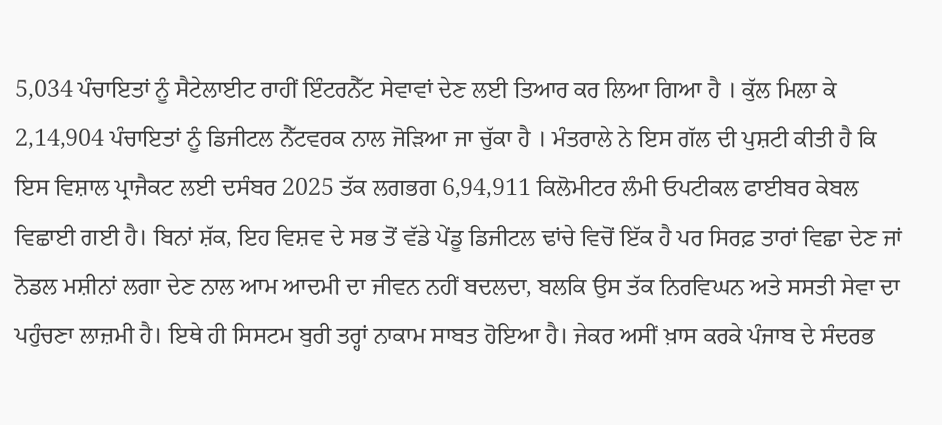5,034 ਪੰਚਾਇਤਾਂ ਨੂੰ ਸੈਟੇਲਾਈਟ ਰਾਹੀਂ ਇੰਟਰਨੈੱਟ ਸੇਵਾਵਾਂ ਦੇਣ ਲਈ ਤਿਆਰ ਕਰ ਲਿਆ ਗਿਆ ਹੈ । ਕੁੱਲ ਮਿਲਾ ਕੇ 2,14,904 ਪੰਚਾਇਤਾਂ ਨੂੰ ਡਿਜੀਟਲ ਨੈੱਟਵਰਕ ਨਾਲ ਜੋੜਿਆ ਜਾ ਚੁੱਕਾ ਹੈ । ਮੰਤਰਾਲੇ ਨੇ ਇਸ ਗੱਲ ਦੀ ਪੁਸ਼ਟੀ ਕੀਤੀ ਹੈ ਕਿ ਇਸ ਵਿਸ਼ਾਲ ਪ੍ਰਾਜੈਕਟ ਲਈ ਦਸੰਬਰ 2025 ਤੱਕ ਲਗਭਗ 6,94,911 ਕਿਲੋਮੀਟਰ ਲੰਮੀ ਓਪਟੀਕਲ ਫਾਈਬਰ ਕੇਬਲ ਵਿਛਾਈ ਗਈ ਹੈ। ਬਿਨਾਂ ਸ਼ੱਕ, ਇਹ ਵਿਸ਼ਵ ਦੇ ਸਭ ਤੋਂ ਵੱਡੇ ਪੇਂਡੂ ਡਿਜੀਟਲ ਢਾਂਚੇ ਵਿਚੋਂ ਇੱਕ ਹੈ ਪਰ ਸਿਰਫ਼ ਤਾਰਾਂ ਵਿਛਾ ਦੇਣ ਜਾਂ ਨੋਡਲ ਮਸ਼ੀਨਾਂ ਲਗਾ ਦੇਣ ਨਾਲ ਆਮ ਆਦਮੀ ਦਾ ਜੀਵਨ ਨਹੀਂ ਬਦਲਦਾ, ਬਲਕਿ ਉਸ ਤੱਕ ਨਿਰਵਿਘਨ ਅਤੇ ਸਸਤੀ ਸੇਵਾ ਦਾ ਪਹੁੰਚਣਾ ਲਾਜ਼ਮੀ ਹੈ। ਇਥੇ ਹੀ ਸਿਸਟਮ ਬੁਰੀ ਤਰ੍ਹਾਂ ਨਾਕਾਮ ਸਾਬਤ ਹੋਇਆ ਹੈ। ਜੇਕਰ ਅਸੀਂ ਖ਼ਾਸ ਕਰਕੇ ਪੰਜਾਬ ਦੇ ਸੰਦਰਭ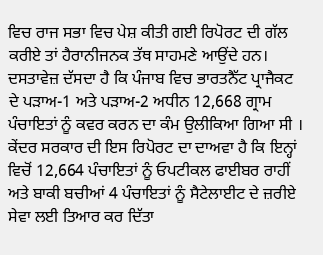ਵਿਚ ਰਾਜ ਸਭਾ ਵਿਚ ਪੇਸ਼ ਕੀਤੀ ਗਈ ਰਿਪੋਰਟ ਦੀ ਗੱਲ ਕਰੀਏ ਤਾਂ ਹੈਰਾਨੀਜਨਕ ਤੱਥ ਸਾਹਮਣੇ ਆਉਂਦੇ ਹਨ। ਦਸਤਾਵੇਜ਼ ਦੱਸਦਾ ਹੈ ਕਿ ਪੰਜਾਬ ਵਿਚ ਭਾਰਤਨੈੱਟ ਪ੍ਰਾਜੈਕਟ ਦੇ ਪੜਾਅ-1 ਅਤੇ ਪੜਾਅ-2 ਅਧੀਨ 12,668 ਗ੍ਰਾਮ ਪੰਚਾਇਤਾਂ ਨੂੰ ਕਵਰ ਕਰਨ ਦਾ ਕੰਮ ਉਲੀਕਿਆ ਗਿਆ ਸੀ । ਕੇਂਦਰ ਸਰਕਾਰ ਦੀ ਇਸ ਰਿਪੋਰਟ ਦਾ ਦਾਅਵਾ ਹੈ ਕਿ ਇਨ੍ਹਾਂ ਵਿਚੋਂ 12,664 ਪੰਚਾਇਤਾਂ ਨੂੰ ਓਪਟੀਕਲ ਫਾਈਬਰ ਰਾਹੀਂ ਅਤੇ ਬਾਕੀ ਬਚੀਆਂ 4 ਪੰਚਾਇਤਾਂ ਨੂੰ ਸੈਟੇਲਾਈਟ ਦੇ ਜ਼ਰੀਏ ਸੇਵਾ ਲਈ ਤਿਆਰ ਕਰ ਦਿੱਤਾ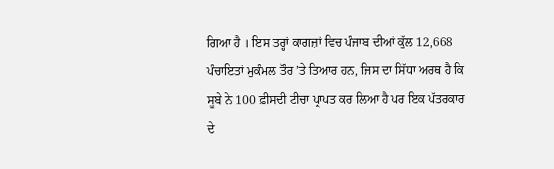ਗਿਆ ਹੈ । ਇਸ ਤਰ੍ਹਾਂ ਕਾਗਜ਼ਾਂ ਵਿਚ ਪੰਜਾਬ ਦੀਆਂ ਕੁੱਲ 12,668 ਪੰਚਾਇਤਾਂ ਮੁਕੰਮਲ ਤੌਰ ’ਤੇ ਤਿਆਰ ਹਨ, ਜਿਸ ਦਾ ਸਿੱਧਾ ਅਰਥ ਹੈ ਕਿ ਸੂਬੇ ਨੇ 100 ਫ਼ੀਸਦੀ ਟੀਚਾ ਪ੍ਰਾਪਤ ਕਰ ਲਿਆ ਹੈ ਪਰ ਇਕ ਪੱਤਰਕਾਰ ਦੇ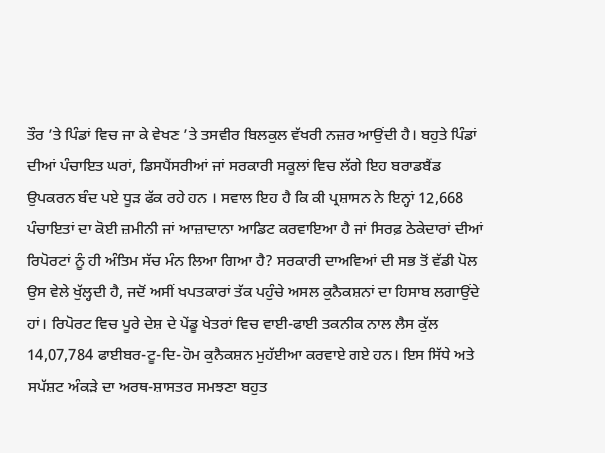ਤੌਰ ’ਤੇ ਪਿੰਡਾਂ ਵਿਚ ਜਾ ਕੇ ਵੇਖਣ ’ਤੇ ਤਸਵੀਰ ਬਿਲਕੁਲ ਵੱਖਰੀ ਨਜ਼ਰ ਆਉਂਦੀ ਹੈ। ਬਹੁਤੇ ਪਿੰਡਾਂ ਦੀਆਂ ਪੰਚਾਇਤ ਘਰਾਂ, ਡਿਸਪੈਂਸਰੀਆਂ ਜਾਂ ਸਰਕਾਰੀ ਸਕੂਲਾਂ ਵਿਚ ਲੱਗੇ ਇਹ ਬਰਾਡਬੈਂਡ ਉਪਕਰਨ ਬੰਦ ਪਏ ਧੂੜ ਫੱਕ ਰਹੇ ਹਨ । ਸਵਾਲ ਇਹ ਹੈ ਕਿ ਕੀ ਪ੍ਰਸ਼ਾਸਨ ਨੇ ਇਨ੍ਹਾਂ 12,668 ਪੰਚਾਇਤਾਂ ਦਾ ਕੋਈ ਜ਼ਮੀਨੀ ਜਾਂ ਆਜ਼ਾਦਾਨਾ ਆਡਿਟ ਕਰਵਾਇਆ ਹੈ ਜਾਂ ਸਿਰਫ਼ ਠੇਕੇਦਾਰਾਂ ਦੀਆਂ ਰਿਪੋਰਟਾਂ ਨੂੰ ਹੀ ਅੰਤਿਮ ਸੱਚ ਮੰਨ ਲਿਆ ਗਿਆ ਹੈ? ਸਰਕਾਰੀ ਦਾਅਵਿਆਂ ਦੀ ਸਭ ਤੋਂ ਵੱਡੀ ਪੋਲ ਉਸ ਵੇਲੇ ਖੁੱਲ੍ਹਦੀ ਹੈ, ਜਦੋਂ ਅਸੀਂ ਖਪਤਕਾਰਾਂ ਤੱਕ ਪਹੁੰਚੇ ਅਸਲ ਕੁਨੈਕਸ਼ਨਾਂ ਦਾ ਹਿਸਾਬ ਲਗਾਉਂਦੇ ਹਾਂ। ਰਿਪੋਰਟ ਵਿਚ ਪੂਰੇ ਦੇਸ਼ ਦੇ ਪੇਂਡੂ ਖੇਤਰਾਂ ਵਿਚ ਵਾਈ-ਫਾਈ ਤਕਨੀਕ ਨਾਲ ਲੈਸ ਕੁੱਲ 14,07,784 ਫਾਈਬਰ-ਟੂ-ਦਿ-ਹੋਮ ਕੁਨੈਕਸ਼ਨ ਮੁਹੱਈਆ ਕਰਵਾਏ ਗਏ ਹਨ। ਇਸ ਸਿੱਧੇ ਅਤੇ ਸਪੱਸ਼ਟ ਅੰਕੜੇ ਦਾ ਅਰਥ-ਸ਼ਾਸਤਰ ਸਮਝਣਾ ਬਹੁਤ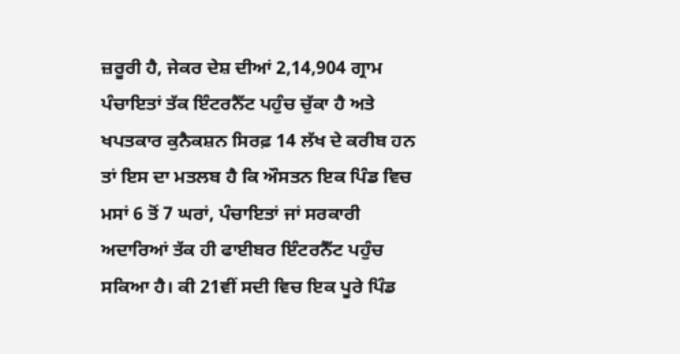ਜ਼ਰੂਰੀ ਹੈ, ਜੇਕਰ ਦੇਸ਼ ਦੀਆਂ 2,14,904 ਗ੍ਰਾਮ ਪੰਚਾਇਤਾਂ ਤੱਕ ਇੰਟਰਨੈੱਟ ਪਹੁੰਚ ਚੁੱਕਾ ਹੈ ਅਤੇ ਖਪਤਕਾਰ ਕੁਨੈਕਸ਼ਨ ਸਿਰਫ਼ 14 ਲੱਖ ਦੇ ਕਰੀਬ ਹਨ ਤਾਂ ਇਸ ਦਾ ਮਤਲਬ ਹੈ ਕਿ ਔਸਤਨ ਇਕ ਪਿੰਡ ਵਿਚ ਮਸਾਂ 6 ਤੋਂ 7 ਘਰਾਂ, ਪੰਚਾਇਤਾਂ ਜਾਂ ਸਰਕਾਰੀ ਅਦਾਰਿਆਂ ਤੱਕ ਹੀ ਫਾਈਬਰ ਇੰਟਰਨੈੱਟ ਪਹੁੰਚ ਸਕਿਆ ਹੈ। ਕੀ 21ਵੀਂ ਸਦੀ ਵਿਚ ਇਕ ਪੂਰੇ ਪਿੰਡ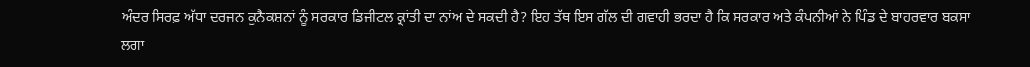ਅੰਦਰ ਸਿਰਫ਼ ਅੱਧਾ ਦਰਜਨ ਕੁਨੈਕਸ਼ਨਾਂ ਨੂੰ ਸਰਕਾਰ ਡਿਜੀਟਲ ਕ੍ਰਾਂਤੀ ਦਾ ਨਾਂਅ ਦੇ ਸਕਦੀ ਹੈ? ਇਹ ਤੱਥ ਇਸ ਗੱਲ ਦੀ ਗਵਾਹੀ ਭਰਦਾ ਹੈ ਕਿ ਸਰਕਾਰ ਅਤੇ ਕੰਪਨੀਆਂ ਨੇ ਪਿੰਡ ਦੇ ਬਾਹਰਵਾਰ ਬਕਸਾ ਲਗਾ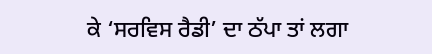ਕੇ ‘ਸਰਵਿਸ ਰੈਡੀ’ ਦਾ ਠੱਪਾ ਤਾਂ ਲਗਾ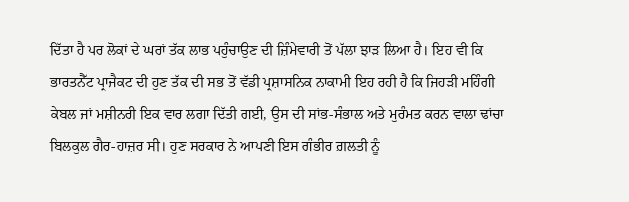ਦਿੱਤਾ ਹੈ ਪਰ ਲੋਕਾਂ ਦੇ ਘਰਾਂ ਤੱਕ ਲਾਭ ਪਹੁੰਚਾਉਣ ਦੀ ਜ਼ਿੰਮੇਵਾਰੀ ਤੋਂ ਪੱਲਾ ਝਾੜ ਲਿਆ ਹੈ। ਇਹ ਵੀ ਕਿ ਭਾਰਤਨੈੱਟ ਪ੍ਰਾਜੈਕਟ ਦੀ ਹੁਣ ਤੱਕ ਦੀ ਸਭ ਤੋਂ ਵੱਡੀ ਪ੍ਰਸ਼ਾਸਨਿਕ ਨਾਕਾਮੀ ਇਹ ਰਹੀ ਹੈ ਕਿ ਜਿਹੜੀ ਮਹਿੰਗੀ ਕੇਬਲ ਜਾਂ ਮਸ਼ੀਨਰੀ ਇਕ ਵਾਰ ਲਗਾ ਦਿੱਤੀ ਗਈ, ਉਸ ਦੀ ਸਾਂਭ-ਸੰਭਾਲ ਅਤੇ ਮੁਰੰਮਤ ਕਰਨ ਵਾਲਾ ਢਾਂਚਾ ਬਿਲਕੁਲ ਗੈਰ-ਹਾਜ਼ਰ ਸੀ। ਹੁਣ ਸਰਕਾਰ ਨੇ ਆਪਣੀ ਇਸ ਗੰਭੀਰ ਗ਼ਲਤੀ ਨੂੰ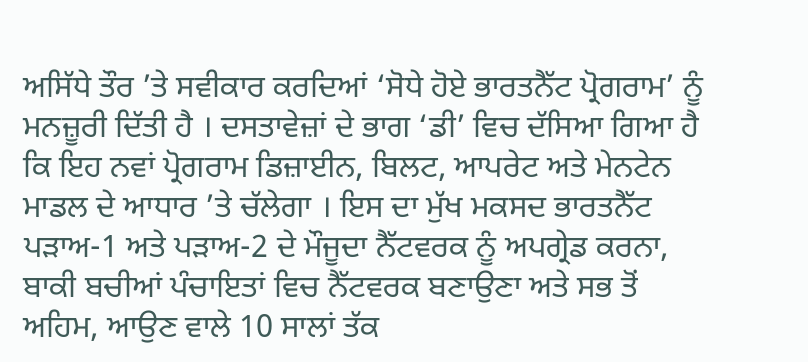ਅਸਿੱਧੇ ਤੌਰ ’ਤੇ ਸਵੀਕਾਰ ਕਰਦਿਆਂ ‘ਸੋਧੇ ਹੋਏ ਭਾਰਤਨੈੱਟ ਪ੍ਰੋਗਰਾਮ’ ਨੂੰ ਮਨਜ਼ੂਰੀ ਦਿੱਤੀ ਹੈ । ਦਸਤਾਵੇਜ਼ਾਂ ਦੇ ਭਾਗ ‘ਡੀ’ ਵਿਚ ਦੱਸਿਆ ਗਿਆ ਹੈ ਕਿ ਇਹ ਨਵਾਂ ਪ੍ਰੋਗਰਾਮ ਡਿਜ਼ਾਈਨ, ਬਿਲਟ, ਆਪਰੇਟ ਅਤੇ ਮੇਨਟੇਨ ਮਾਡਲ ਦੇ ਆਧਾਰ ’ਤੇ ਚੱਲੇਗਾ । ਇਸ ਦਾ ਮੁੱਖ ਮਕਸਦ ਭਾਰਤਨੈੱਟ ਪੜਾਅ-1 ਅਤੇ ਪੜਾਅ-2 ਦੇ ਮੌਜੂਦਾ ਨੈੱਟਵਰਕ ਨੂੰ ਅਪਗ੍ਰੇਡ ਕਰਨਾ, ਬਾਕੀ ਬਚੀਆਂ ਪੰਚਾਇਤਾਂ ਵਿਚ ਨੈੱਟਵਰਕ ਬਣਾਉਣਾ ਅਤੇ ਸਭ ਤੋਂ ਅਹਿਮ, ਆਉਣ ਵਾਲੇ 10 ਸਾਲਾਂ ਤੱਕ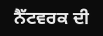ਨੈੱਟਵਰਕ ਦੀ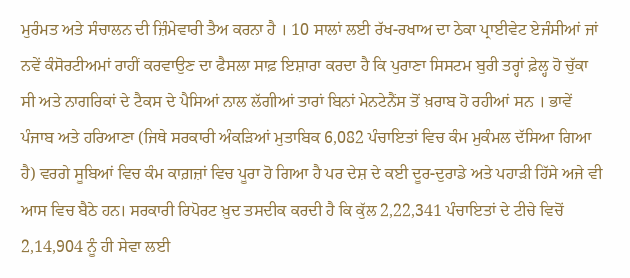ਮੁਰੰਮਤ ਅਤੇ ਸੰਚਾਲਨ ਦੀ ਜ਼ਿੰਮੇਵਾਰੀ ਤੈਅ ਕਰਨਾ ਹੈ । 10 ਸਾਲਾਂ ਲਈ ਰੱਖ-ਰਖਾਅ ਦਾ ਠੇਕਾ ਪ੍ਰਾਈਵੇਟ ਏਜੰਸੀਆਂ ਜਾਂ ਨਵੇਂ ਕੰਸੋਰਟੀਅਮਾਂ ਰਾਹੀਂ ਕਰਵਾਉਣ ਦਾ ਫੈਸਲਾ ਸਾਫ਼ ਇਸ਼ਾਰਾ ਕਰਦਾ ਹੈ ਕਿ ਪੁਰਾਣਾ ਸਿਸਟਮ ਬੁਰੀ ਤਰ੍ਹਾਂ ਫ਼ੇਲ੍ਹ ਹੋ ਚੁੱਕਾ ਸੀ ਅਤੇ ਨਾਗਰਿਕਾਂ ਦੇ ਟੈਕਸ ਦੇ ਪੈਸਿਆਂ ਨਾਲ ਲੱਗੀਆਂ ਤਾਰਾਂ ਬਿਨਾਂ ਮੇਨਟੇਨੈਂਸ ਤੋਂ ਖ਼ਰਾਬ ਹੋ ਰਹੀਆਂ ਸਨ । ਭਾਵੇਂ ਪੰਜਾਬ ਅਤੇ ਹਰਿਆਣਾ (ਜਿਥੇ ਸਰਕਾਰੀ ਅੰਕੜਿਆਂ ਮੁਤਾਬਿਕ 6,082 ਪੰਚਾਇਤਾਂ ਵਿਚ ਕੰਮ ਮੁਕੰਮਲ ਦੱਸਿਆ ਗਿਆ ਹੈ) ਵਰਗੇ ਸੂਬਿਆਂ ਵਿਚ ਕੰਮ ਕਾਗ਼ਜ਼ਾਂ ਵਿਚ ਪੂਰਾ ਹੋ ਗਿਆ ਹੈ ਪਰ ਦੇਸ਼ ਦੇ ਕਈ ਦੂਰ-ਦੁਰਾਡੇ ਅਤੇ ਪਹਾੜੀ ਹਿੱਸੇ ਅਜੇ ਵੀ ਆਸ ਵਿਚ ਬੈਠੇ ਹਨ। ਸਰਕਾਰੀ ਰਿਪੋਰਟ ਖ਼ੁਦ ਤਸਦੀਕ ਕਰਦੀ ਹੈ ਕਿ ਕੁੱਲ 2,22,341 ਪੰਚਾਇਤਾਂ ਦੇ ਟੀਚੇ ਵਿਚੋਂ 2,14,904 ਨੂੰ ਹੀ ਸੇਵਾ ਲਈ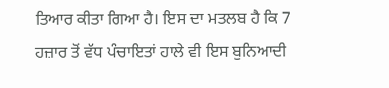ਤਿਆਰ ਕੀਤਾ ਗਿਆ ਹੈ। ਇਸ ਦਾ ਮਤਲਬ ਹੈ ਕਿ 7 ਹਜ਼ਾਰ ਤੋਂ ਵੱਧ ਪੰਚਾਇਤਾਂ ਹਾਲੇ ਵੀ ਇਸ ਬੁਨਿਆਦੀ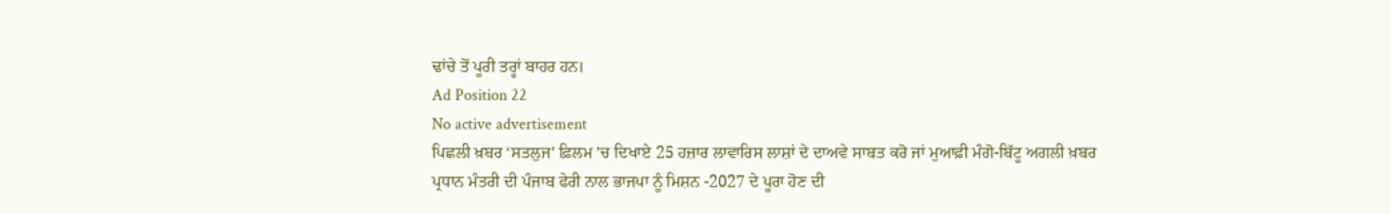ਢਾਂਚੇ ਤੋਂ ਪੂਰੀ ਤਰ੍ਹਾਂ ਬਾਹਰ ਹਨ।
Ad Position 22
No active advertisement
ਪਿਛਲੀ ਖ਼ਬਰ ‘ਸਤਲੁਜ’ ਫ਼ਿਲਮ ’ਚ ਦਿਖਾਏ 25 ਹਜ਼ਾਰ ਲਾਵਾਰਿਸ ਲਾਸ਼ਾਂ ਦੇ ਦਾਅਵੇ ਸਾਬਤ ਕਰੋ ਜਾਂ ਮੁਆਫ਼ੀ ਮੰਗੋ-ਬਿੱਟੂ ਅਗਲੀ ਖ਼ਬਰ ਪ੍ਰਧਾਨ ਮੰਤਰੀ ਦੀ ਪੰਜਾਬ ਫੇਰੀ ਨਾਲ ਭਾਜਪਾ ਨੂੰ ਮਿਸ਼ਨ -2027 ਦੇ ਪੂਰਾ ਹੋਣ ਦੀ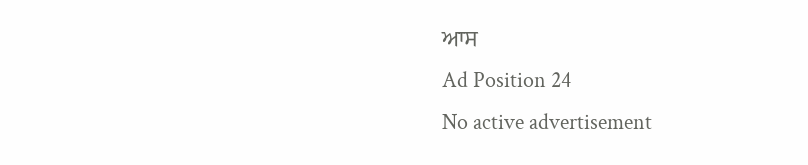ਆਸ
Ad Position 24
No active advertisement